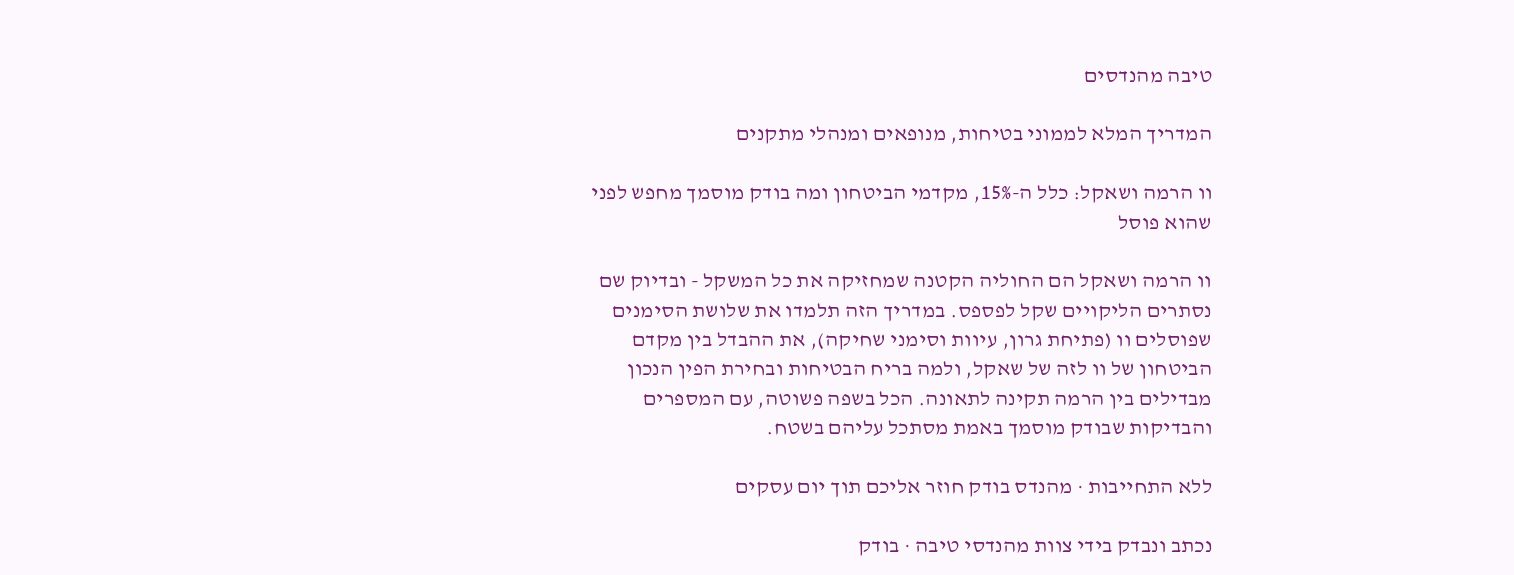טיבה מהנדסים

המדריך המלא לממוני בטיחות, מנופאים ומנהלי מתקנים

וו הרמה ושאקל: כלל ה-15%, מקדמי הביטחון ומה בודק מוסמך מחפש לפני שהוא פוסל

וו הרמה ושאקל הם החוליה הקטנה שמחזיקה את כל המשקל - ובדיוק שם נסתרים הליקויים שקל לפספס. במדריך הזה תלמדו את שלושת הסימנים שפוסלים וו (פתיחת גרון, עיוות וסימני שחיקה), את ההבדל בין מקדם הביטחון של וו לזה של שאקל, ולמה בריח הבטיחות ובחירת הפין הנכון מבדילים בין הרמה תקינה לתאונה. הכל בשפה פשוטה, עם המספרים והבדיקות שבודק מוסמך באמת מסתכל עליהם בשטח.

ללא התחייבות · מהנדס בודק חוזר אליכם תוך יום עסקים

נכתב ונבדק בידי צוות מהנדסי טיבה · בודק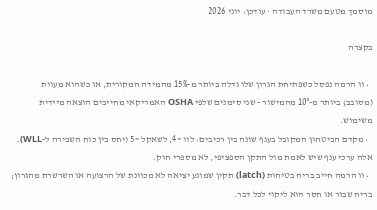מוסמך מטעם משרד העבודה · עודכן: יוני 2026

בקצרה

  • וו הרמה נפסל כשפתיחת הגרון שלו גדלה ביותר מ-15% מהמידה המקורית, או כשהוא מעוות (מסובב) ביותר מ-10° מהמישור - שני סימנים שלפי OSHA האמריקאי מחייבים הוצאה מיידית משימוש.
  • מקדם הביטחון המקובל בענף שונה בין רכיבים: לוו ~4, לשאקל ~5 (יחס בין כוח השבירה ל-WLL). אלה ערכי ענף שיש לאמת מול התקן הספציפי, לא מספרי חוק.
  • וו הרמה חייב בריח בטיחות (latch) תקין שמונע יציאה לא מכוונת של הרצועה או השרשרת מהגרון; בריח שבור או חסר הוא ליקוי לכל דבר.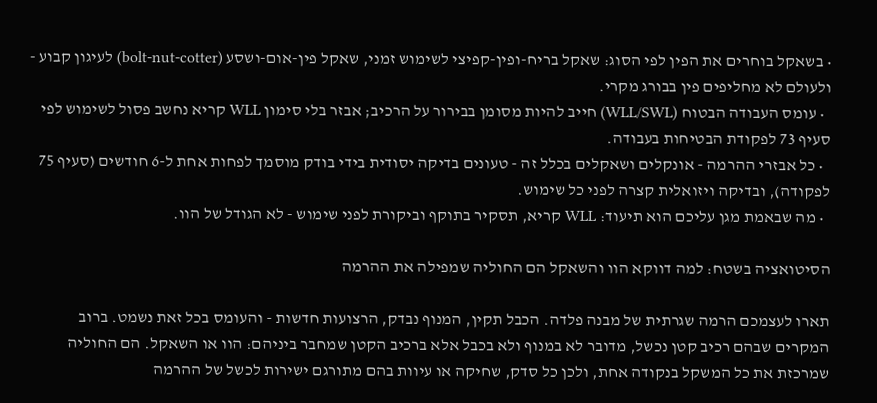• בשאקל בוחרים את הפין לפי הסוג: שאקל בריח-ופין-קפיצי לשימוש זמני, שאקל פין-אום-ושסע (bolt-nut-cotter) לעיגון קבוע - ולעולם לא מחליפים פין בבורג מקרי.
  • עומס העבודה הבטוח (WLL/SWL) חייב להיות מסומן בבירור על הרכיב; אבזר בלי סימון WLL קריא נחשב פסול לשימוש לפי סעיף 73 לפקודת הבטיחות בעבודה.
  • כל אבזרי ההרמה - אונקלים ושאקלים בכלל זה - טעונים בדיקה יסודית בידי בודק מוסמך לפחות אחת ל-6 חודשים (סעיף 75 לפקודה), ובדיקה ויזואלית קצרה לפני כל שימוש.
  • מה שבאמת מגן עליכם הוא תיעוד: WLL קריא, תסקיר בתוקף וביקורת לפני שימוש - לא הגודל של הוו.

הסיטואציה בשטח: למה דווקא הוו והשאקל הם החוליה שמפילה את ההרמה

תארו לעצמכם הרמה שגרתית של מבנה פלדה. הכבל תקין, המנוף נבדק, הרצועות חדשות - והעומס בכל זאת נשמט. ברוב המקרים שבהם רכיב קטן נכשל, מדובר לא במנוף ולא בכבל אלא ברכיב הקטן שמחבר ביניהם: הוו או השאקל. הם החוליה שמרכזת את כל המשקל בנקודה אחת, ולכן כל סדק, שחיקה או עיוות בהם מתורגם ישירות לכשל של ההרמה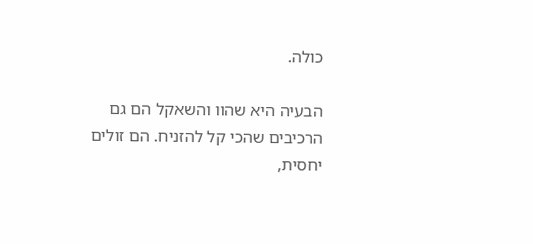כולה.

הבעיה היא שהוו והשאקל הם גם הרכיבים שהכי קל להזניח. הם זולים יחסית,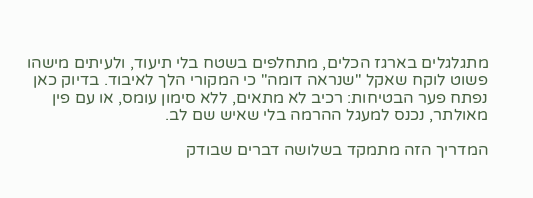מתגלגלים בארגז הכלים, מתחלפים בשטח בלי תיעוד, ולעיתים מישהו פשוט לוקח שאקל "שנראה דומה" כי המקורי הלך לאיבוד. בדיוק כאן נפתח פער הבטיחות: רכיב לא מתאים, ללא סימון עומס, או עם פין מאולתר, נכנס למעגל ההרמה בלי שאיש שם לב.

המדריך הזה מתמקד בשלושה דברים שבודק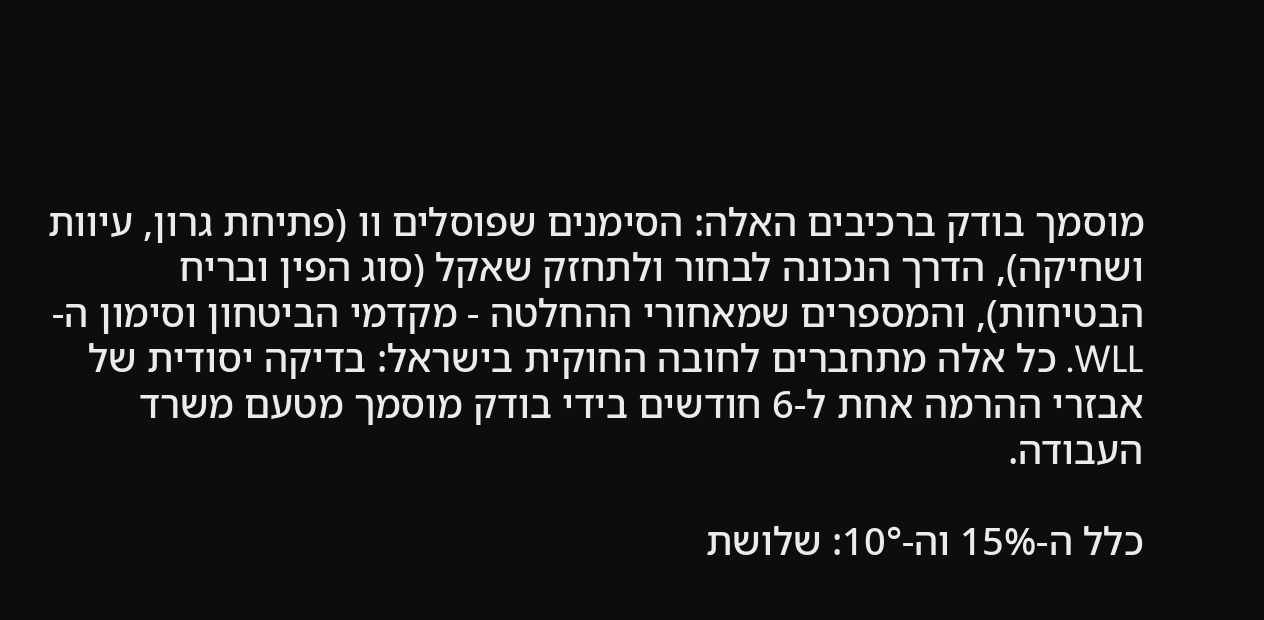מוסמך בודק ברכיבים האלה: הסימנים שפוסלים וו (פתיחת גרון, עיוות ושחיקה), הדרך הנכונה לבחור ולתחזק שאקל (סוג הפין ובריח הבטיחות), והמספרים שמאחורי ההחלטה - מקדמי הביטחון וסימון ה-WLL. כל אלה מתחברים לחובה החוקית בישראל: בדיקה יסודית של אבזרי ההרמה אחת ל-6 חודשים בידי בודק מוסמך מטעם משרד העבודה.

כלל ה-15% וה-10°: שלושת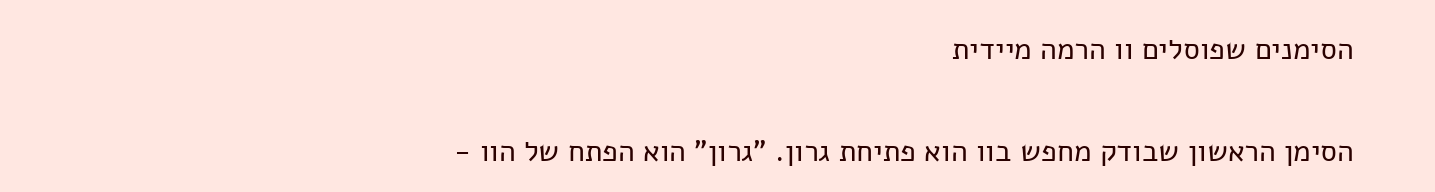הסימנים שפוסלים וו הרמה מיידית

הסימן הראשון שבודק מחפש בוו הוא פתיחת גרון. "גרון" הוא הפתח של הוו -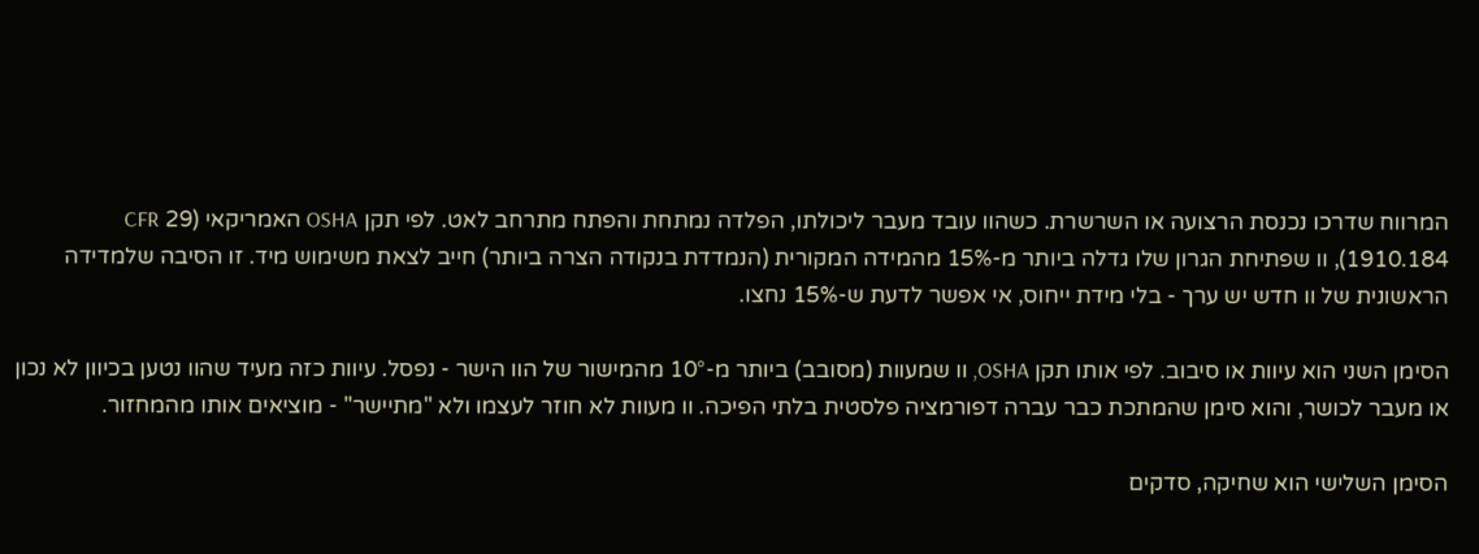המרווח שדרכו נכנסת הרצועה או השרשרת. כשהוו עובד מעבר ליכולתו, הפלדה נמתחת והפתח מתרחב לאט. לפי תקן OSHA האמריקאי (29 CFR 1910.184), וו שפתיחת הגרון שלו גדלה ביותר מ-15% מהמידה המקורית (הנמדדת בנקודה הצרה ביותר) חייב לצאת משימוש מיד. זו הסיבה שלמדידה הראשונית של וו חדש יש ערך - בלי מידת ייחוס, אי אפשר לדעת ש-15% נחצו.

הסימן השני הוא עיוות או סיבוב. לפי אותו תקן OSHA, וו שמעוות (מסובב) ביותר מ-10° מהמישור של הוו הישר - נפסל. עיוות כזה מעיד שהוו נטען בכיוון לא נכון או מעבר לכושר, והוא סימן שהמתכת כבר עברה דפורמציה פלסטית בלתי הפיכה. וו מעוות לא חוזר לעצמו ולא "מתיישר" - מוציאים אותו מהמחזור.

הסימן השלישי הוא שחיקה, סדקים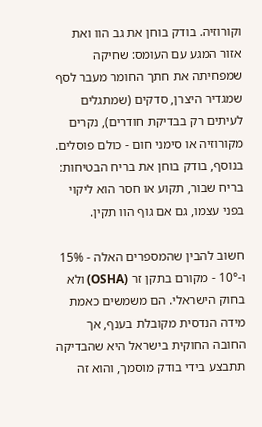וקורוזיה. בודק בוחן את גב הוו ואת אזור המגע עם העומס: שחיקה שמפחיתה את חתך החומר מעבר לסף שמגדיר היצרן, סדקים (שמתגלים לעיתים רק בבדיקת חודרים), נקרים מקורוזיה או סימני חום - כולם פוסלים. בנוסף, בודק בוחן את בריח הבטיחות: בריח שבור, תקוע או חסר הוא ליקוי בפני עצמו, גם אם גוף הוו תקין.

חשוב להבין שהמספרים האלה - 15% ו-10° - מקורם בתקן זר (OSHA) ולא בחוק הישראלי. הם משמשים כאמת מידה הנדסית מקובלת בענף, אך החובה החוקית בישראל היא שהבדיקה תתבצע בידי בודק מוסמך, והוא זה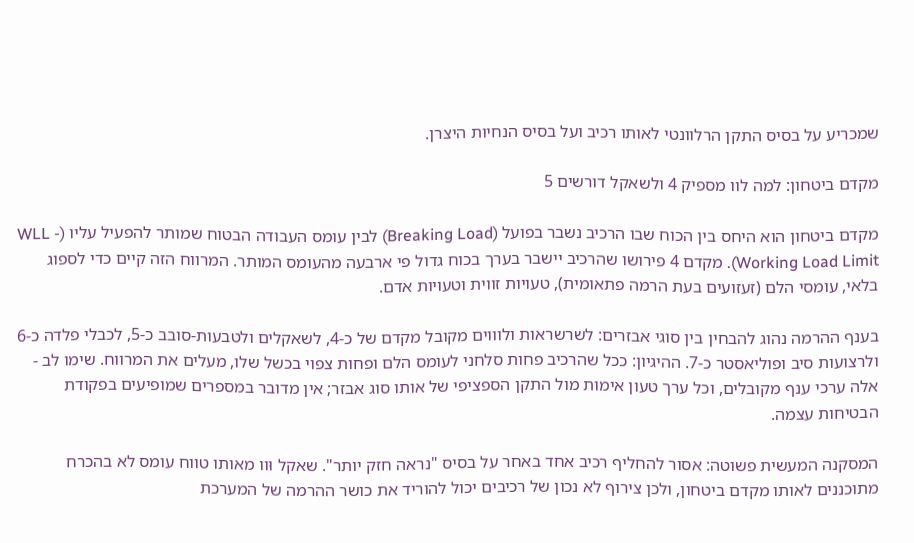שמכריע על בסיס התקן הרלוונטי לאותו רכיב ועל בסיס הנחיות היצרן.

מקדם ביטחון: למה לוו מספיק 4 ולשאקל דורשים 5

מקדם ביטחון הוא היחס בין הכוח שבו הרכיב נשבר בפועל (Breaking Load) לבין עומס העבודה הבטוח שמותר להפעיל עליו (WLL - Working Load Limit). מקדם 4 פירושו שהרכיב יישבר בערך בכוח גדול פי ארבעה מהעומס המותר. המרווח הזה קיים כדי לספוג בלאי, עומסי הלם (זעזועים בעת הרמה פתאומית), טעויות זווית וטעויות אדם.

בענף ההרמה נהוג להבחין בין סוגי אבזרים: לשרשראות ולוווים מקובל מקדם של כ-4, לשאקלים ולטבעות-סובב כ-5, לכבלי פלדה כ-6 ולרצועות סיב ופוליאסטר כ-7. ההיגיון: ככל שהרכיב פחות סלחני לעומס הלם ופחות צפוי בכשל שלו, מעלים את המרווח. שימו לב - אלה ערכי ענף מקובלים, וכל ערך טעון אימות מול התקן הספציפי של אותו סוג אבזר; אין מדובר במספרים שמופיעים בפקודת הבטיחות עצמה.

המסקנה המעשית פשוטה: אסור להחליף רכיב אחד באחר על בסיס "נראה חזק יותר". שאקל וּוו מאותו טווח עומס לא בהכרח מתוכננים לאותו מקדם ביטחון, ולכן צירוף לא נכון של רכיבים יכול להוריד את כושר ההרמה של המערכת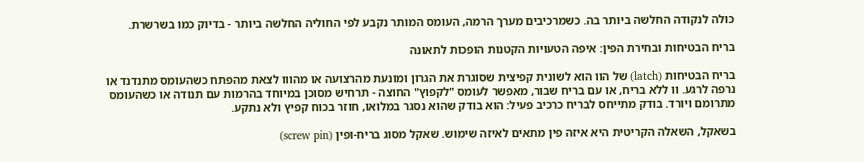כולה לנקודה החלשה ביותר בה. כשמרכיבים מערך הרמה, העומס המותר נקבע לפי החוליה החלשה ביותר - בדיוק כמו בשרשרת.

בריח הבטיחות ובחירת הפין: איפה הטעויות הקטנות הופכות לתאונה

בריח הבטיחות (latch) של הוו הוא לשונית קפיצית שסוגרת את הגרון ומונעת מהרצועה או מהווו לצאת מהפתח כשהעומס מתנדנד או נרפה לרגע. וו ללא בריח, או עם בריח שבור, מאפשר לעומס "לקפוץ" החוצה - תרחיש מסוכן במיוחד בהרמות עם תנודה או כשהעומס מתרומם ויורד. בודק מתייחס לבריח כרכיב פעיל: הוא בודק שהוא נסגר במלואו, חוזר בכוח קפיץ ולא נתקע.

בשאקל, השאלה הקריטית היא איזה פין מתאים לאיזה שימוש. שאקל מסוג בריח-ופין (screw pin)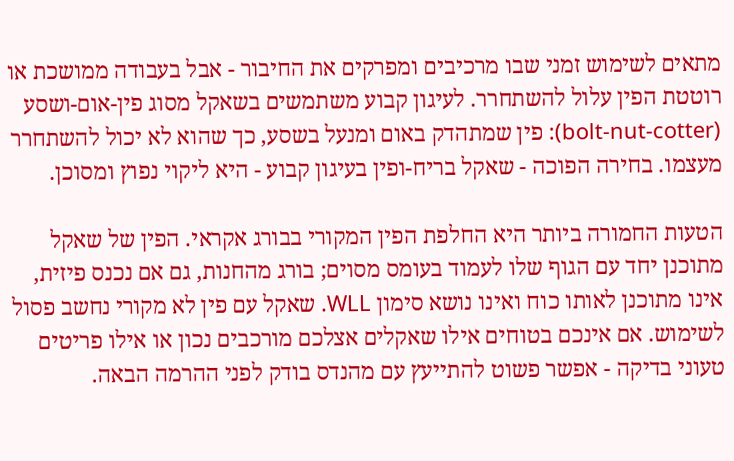מתאים לשימוש זמני שבו מרכיבים ומפרקים את החיבור - אבל בעבודה ממושכת או רוטטת הפין עלול להשתחרר. לעיגון קבוע משתמשים בשאקל מסוג פין-אום-ושסע (bolt-nut-cotter): פין שמתהדק באום ומנעל בשסע, כך שהוא לא יכול להשתחרר מעצמו. בחירה הפוכה - שאקל בריח-ופין בעיגון קבוע - היא ליקוי נפוץ ומסוכן.

הטעות החמורה ביותר היא החלפת הפין המקורי בבורג אקראי. הפין של שאקל מתוכנן יחד עם הגוף שלו לעמוד בעומס מסוים; בורג מהחנות, גם אם נכנס פיזית, אינו מתוכנן לאותו כוח ואינו נושא סימון WLL. שאקל עם פין לא מקורי נחשב פסול לשימוש. אם אינכם בטוחים אילו שאקלים אצלכם מורכבים נכון או אילו פריטים טעוני בדיקה - אפשר פשוט להתייעץ עם מהנדס בודק לפני ההרמה הבאה.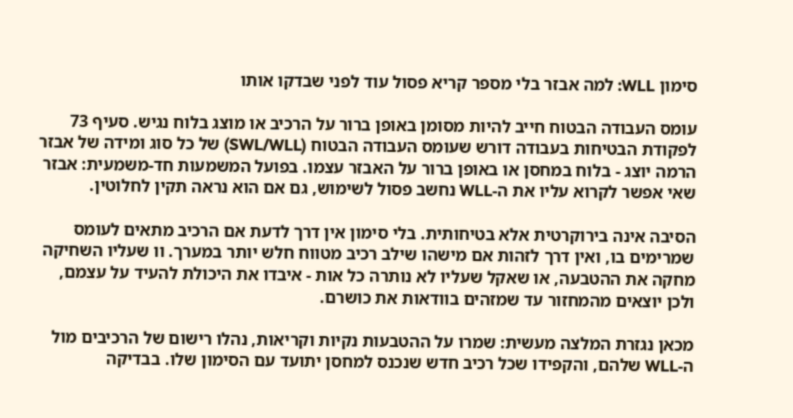סימון WLL: למה אבזר בלי מספר קריא פסול עוד לפני שבדקו אותו

עומס העבודה הבטוח חייב להיות מסומן באופן ברור על הרכיב או מוצג בלוח נגיש. סעיף 73 לפקודת הבטיחות בעבודה דורש שעומס העבודה הבטוח (SWL/WLL) של כל סוג ומידה של אבזר הרמה יוצג - בלוח במחסן או באופן ברור על האבזר עצמו. בפועל המשמעות חד-משמעית: אבזר שאי אפשר לקרוא עליו את ה-WLL נחשב פסול לשימוש, גם אם הוא נראה תקין לחלוטין.

הסיבה אינה בירוקרטית אלא בטיחותית. בלי סימון אין דרך לדעת אם הרכיב מתאים לעומס שמרימים בו, ואין דרך לזהות אם מישהו שילב רכיב מטווח חלש יותר במערך. וו שעליו השחיקה מחקה את ההטבעה, או שאקל שעליו לא נותרה כל אות - איבדו את היכולת להעיד על עצמם, ולכן יוצאים מהמחזור עד שמזהים בוודאות את כושרם.

מכאן נגזרת המלצה מעשית: שמרו על ההטבעות נקיות וקריאות, נהלו רישום של הרכיבים מול ה-WLL שלהם, והקפידו שכל רכיב חדש שנכנס למחסן יתועד עם הסימון שלו. בבדיקה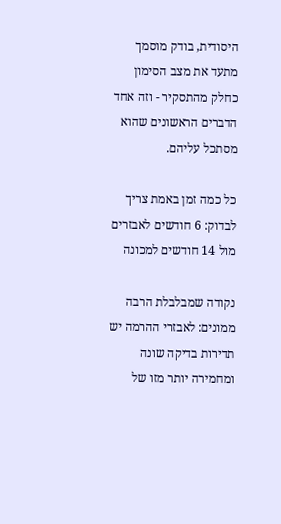היסודית, בודק מוסמך מתעד את מצב הסימון כחלק מהתסקיר - וזה אחד הדברים הראשונים שהוא מסתכל עליהם.

כל כמה זמן באמת צריך לבדוק: 6 חודשים לאבזרים מול 14 חודשים למכונה

נקודה שמבלבלת הרבה ממונים: לאבזרי ההרמה יש תדירות בדיקה שונה ומחמירה יותר מזו של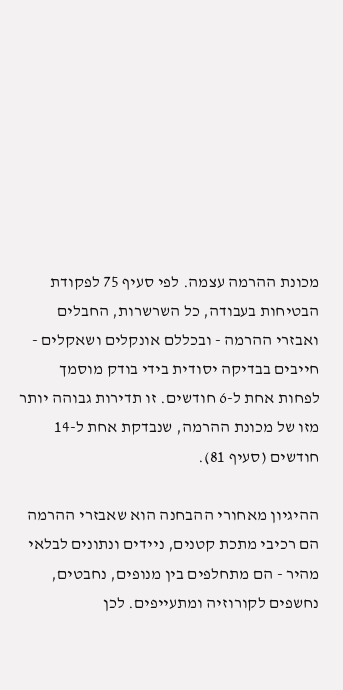מכונת ההרמה עצמה. לפי סעיף 75 לפקודת הבטיחות בעבודה, כל השרשרות, החבלים ואבזרי ההרמה - ובכללם אונקלים ושאקלים - חייבים בבדיקה יסודית בידי בודק מוסמך לפחות אחת ל-6 חודשים. זו תדירות גבוהה יותר מזו של מכונת ההרמה, שנבדקת אחת ל-14 חודשים (סעיף 81).

ההיגיון מאחורי ההבחנה הוא שאבזרי ההרמה הם רכיבי מתכת קטנים, ניידים ונתונים לבלאי מהיר - הם מתחלפים בין מנופים, נחבטים, נחשפים לקורוזיה ומתעייפים. לכן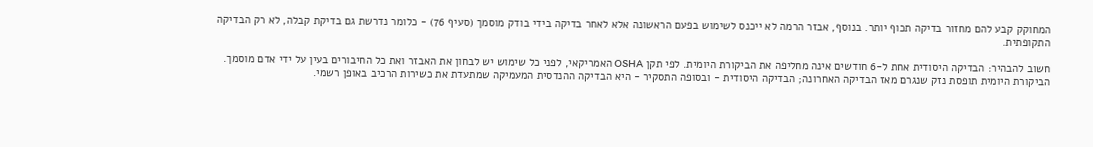המחוקק קבע להם מחזור בדיקה תכוף יותר. בנוסף, אבזר הרמה לא ייכנס לשימוש בפעם הראשונה אלא לאחר בדיקה בידי בודק מוסמך (סעיף 76) - כלומר נדרשת גם בדיקת קבלה, לא רק הבדיקה התקופתית.

חשוב להבהיר: הבדיקה היסודית אחת ל-6 חודשים אינה מחליפה את הביקורת היומית. לפי תקן OSHA האמריקאי, לפני כל שימוש יש לבחון את האבזר ואת כל החיבורים בעין על ידי אדם מוסמך. הביקורת היומית תופסת נזק שנגרם מאז הבדיקה האחרונה; הבדיקה היסודית - ובסופה התסקיר - היא הבדיקה ההנדסית המעמיקה שמתעדת את כשירות הרכיב באופן רשמי.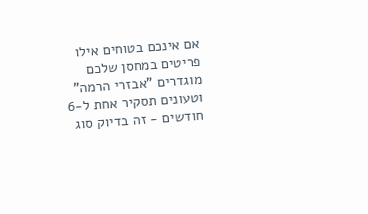אם אינכם בטוחים אילו פריטים במחסן שלכם מוגדרים "אבזרי הרמה" וטעונים תסקיר אחת ל-6 חודשים - זה בדיוק סוג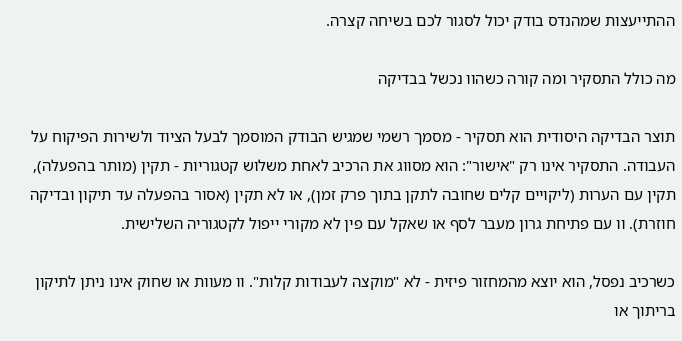ההתייעצות שמהנדס בודק יכול לסגור לכם בשיחה קצרה.

מה כולל התסקיר ומה קורה כשהוו נכשל בבדיקה

תוצר הבדיקה היסודית הוא תסקיר - מסמך רשמי שמגיש הבודק המוסמך לבעל הציוד ולשירות הפיקוח על העבודה. התסקיר אינו רק "אישור": הוא מסווג את הרכיב לאחת משלוש קטגוריות - תקין (מותר בהפעלה), תקין עם הערות (ליקויים קלים שחובה לתקן בתוך פרק זמן), או לא תקין (אסור בהפעלה עד תיקון ובדיקה חוזרת). וו עם פתיחת גרון מעבר לסף או שאקל עם פין לא מקורי ייפול לקטגוריה השלישית.

כשרכיב נפסל, הוא יוצא מהמחזור פיזית - לא "מוקצה לעבודות קלות". וו מעוות או שחוק אינו ניתן לתיקון בריתוך או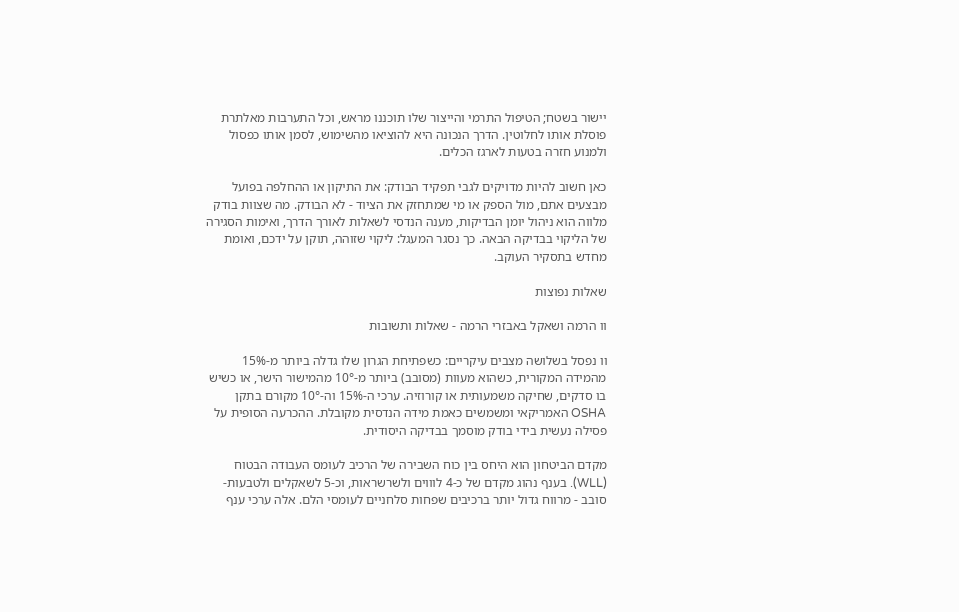יישור בשטח; הטיפול התרמי והייצור שלו תוכננו מראש, וכל התערבות מאלתרת פוסלת אותו לחלוטין. הדרך הנכונה היא להוציאו מהשימוש, לסמן אותו כפסול ולמנוע חזרה בטעות לארגז הכלים.

כאן חשוב להיות מדויקים לגבי תפקיד הבודק: את התיקון או ההחלפה בפועל מבצעים אתם, מול הספק או מי שמתחזק את הציוד - לא הבודק. מה שצוות בודק מלווה הוא ניהול יומן הבדיקות, מענה הנדסי לשאלות לאורך הדרך, ואימות הסגירה של הליקוי בבדיקה הבאה. כך נסגר המעגל: ליקוי שזוהה, תוקן על ידכם, ואומת מחדש בתסקיר העוקב.

שאלות נפוצות

וו הרמה ושאקל באבזרי הרמה - שאלות ותשובות

וו נפסל בשלושה מצבים עיקריים: כשפתיחת הגרון שלו גדלה ביותר מ-15% מהמידה המקורית, כשהוא מעוות (מסובב) ביותר מ-10° מהמישור הישר, או כשיש בו סדקים, שחיקה משמעותית או קורוזיה. ערכי ה-15% וה-10° מקורם בתקן OSHA האמריקאי ומשמשים כאמת מידה הנדסית מקובלת. ההכרעה הסופית על פסילה נעשית בידי בודק מוסמך בבדיקה היסודית.

מקדם הביטחון הוא היחס בין כוח השבירה של הרכיב לעומס העבודה הבטוח (WLL). בענף נהוג מקדם של כ-4 לוווים ולשרשראות, וכ-5 לשאקלים ולטבעות-סובב - מרווח גדול יותר ברכיבים שפחות סלחניים לעומסי הלם. אלה ערכי ענף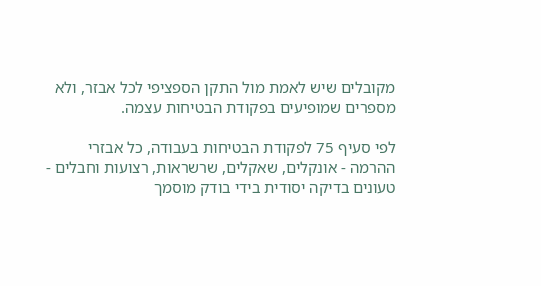מקובלים שיש לאמת מול התקן הספציפי לכל אבזר, ולא מספרים שמופיעים בפקודת הבטיחות עצמה.

לפי סעיף 75 לפקודת הבטיחות בעבודה, כל אבזרי ההרמה - אונקלים, שאקלים, שרשראות, רצועות וחבלים - טעונים בדיקה יסודית בידי בודק מוסמך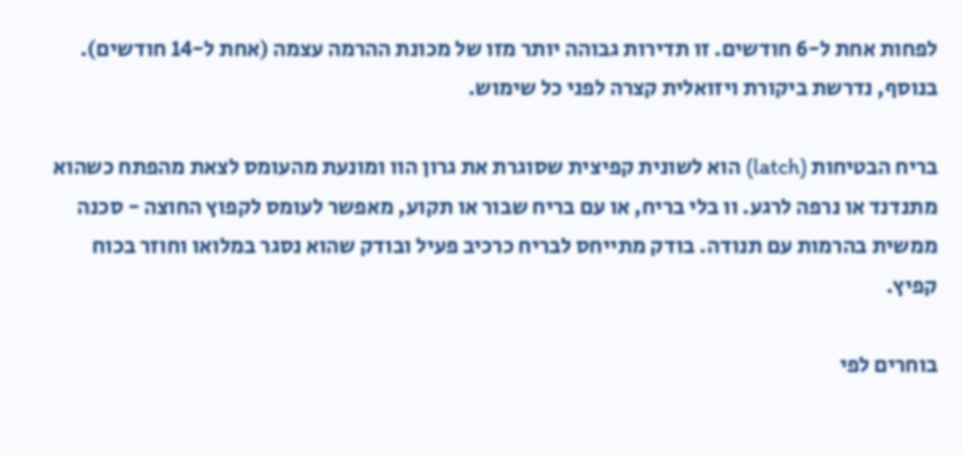לפחות אחת ל-6 חודשים. זו תדירות גבוהה יותר מזו של מכונת ההרמה עצמה (אחת ל-14 חודשים). בנוסף, נדרשת ביקורת ויזואלית קצרה לפני כל שימוש.

בריח הבטיחות (latch) הוא לשונית קפיצית שסוגרת את גרון הוו ומונעת מהעומס לצאת מהפתח כשהוא מתנדנד או נרפה לרגע. וו בלי בריח, או עם בריח שבור או תקוע, מאפשר לעומס לקפוץ החוצה - סכנה ממשית בהרמות עם תנודה. בודק מתייחס לבריח כרכיב פעיל ובודק שהוא נסגר במלואו וחוזר בכוח קפיץ.

בוחרים לפי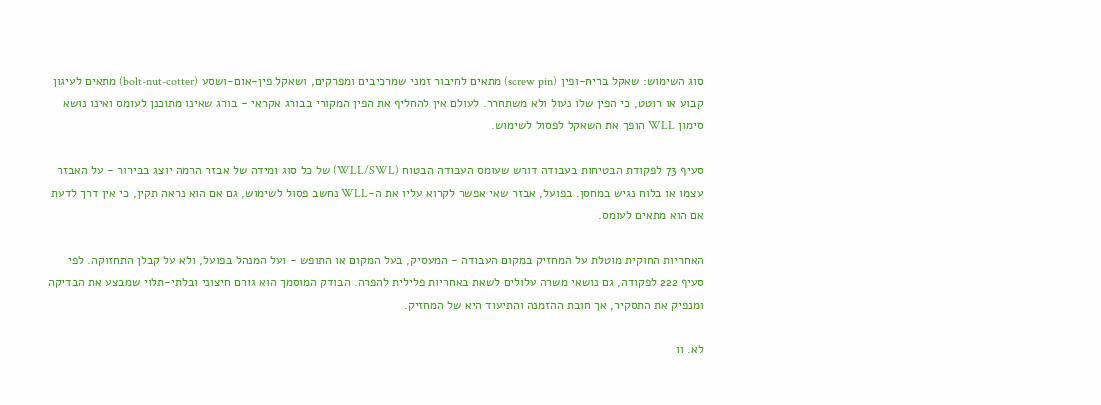סוג השימוש: שאקל בריח-ופין (screw pin) מתאים לחיבור זמני שמרכיבים ומפרקים, ושאקל פין-אום-ושסע (bolt-nut-cotter) מתאים לעיגון קבוע או רוטט, כי הפין שלו נעול ולא משתחרר. לעולם אין להחליף את הפין המקורי בבורג אקראי - בורג שאינו מתוכנן לעומס ואינו נושא סימון WLL הופך את השאקל לפסול לשימוש.

סעיף 73 לפקודת הבטיחות בעבודה דורש שעומס העבודה הבטוח (WLL/SWL) של כל סוג ומידה של אבזר הרמה יוצג בבירור - על האבזר עצמו או בלוח נגיש במחסן. בפועל, אבזר שאי אפשר לקרוא עליו את ה-WLL נחשב פסול לשימוש, גם אם הוא נראה תקין, כי אין דרך לדעת אם הוא מתאים לעומס.

האחריות החוקית מוטלת על המחזיק במקום העבודה - המעסיק, בעל המקום או התופש - ועל המנהל בפועל, ולא על קבלן התחזוקה. לפי סעיף 222 לפקודה, גם נושאי משרה עלולים לשאת באחריות פלילית להפרה. הבודק המוסמך הוא גורם חיצוני ובלתי-תלוי שמבצע את הבדיקה ומנפיק את התסקיר, אך חובת ההזמנה והתיעוד היא של המחזיק.

לא. וו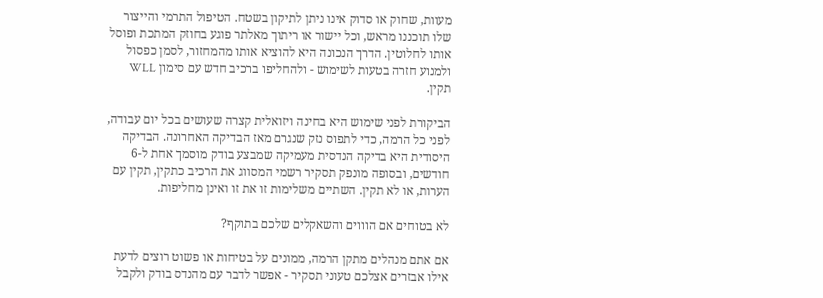מעוות, שחוק או סדוק אינו ניתן לתיקון בשטח. הטיפול התרמי והייצור שלו תוכננו מראש, וכל יישור או ריתוך מאלתר פוגע בחוזק המתכת ופוסל אותו לחלוטין. הדרך הנכונה היא להוציא אותו מהמחזור, לסמן כפסול ולמנוע חזרה בטעות לשימוש - ולהחליפו ברכיב חדש עם סימון WLL תקין.

הביקורת לפני שימוש היא בחינה ויזואלית קצרה שעושים בכל יום עבודה, לפני כל הרמה, כדי לתפוס נזק שנגרם מאז הבדיקה האחרונה. הבדיקה היסודית היא בדיקה הנדסית מעמיקה שמבצע בודק מוסמך אחת ל-6 חודשים, ובסופה מונפק תסקיר רשמי המסווג את הרכיב כתקין, תקין עם הערות, או לא תקין. השתיים משלימות זו את זו ואינן מחליפות.

לא בטוחים אם הוווים והשאקלים שלכם בתוקף?

אם אתם מנהלים מתקן הרמה, ממונים על בטיחות או פשוט רוצים לדעת אילו אבזרים אצלכם טעוני תסקיר - אפשר לדבר עם מהנדס בודק ולקבל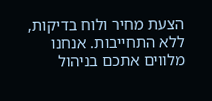הצעת מחיר ולוח בדיקות, ללא התחייבות. אנחנו מלווים אתכם בניהול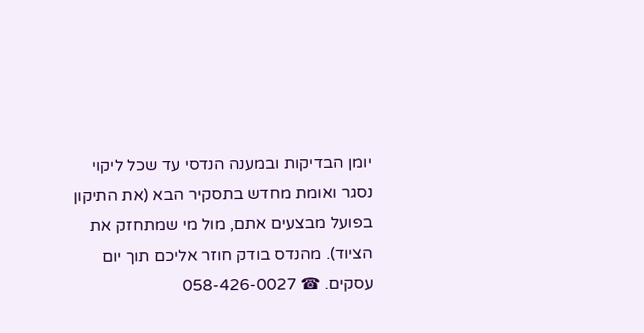יומן הבדיקות ובמענה הנדסי עד שכל ליקוי נסגר ואומת מחדש בתסקיר הבא (את התיקון בפועל מבצעים אתם, מול מי שמתחזק את הציוד). מהנדס בודק חוזר אליכם תוך יום עסקים. ☎ 058-426-0027